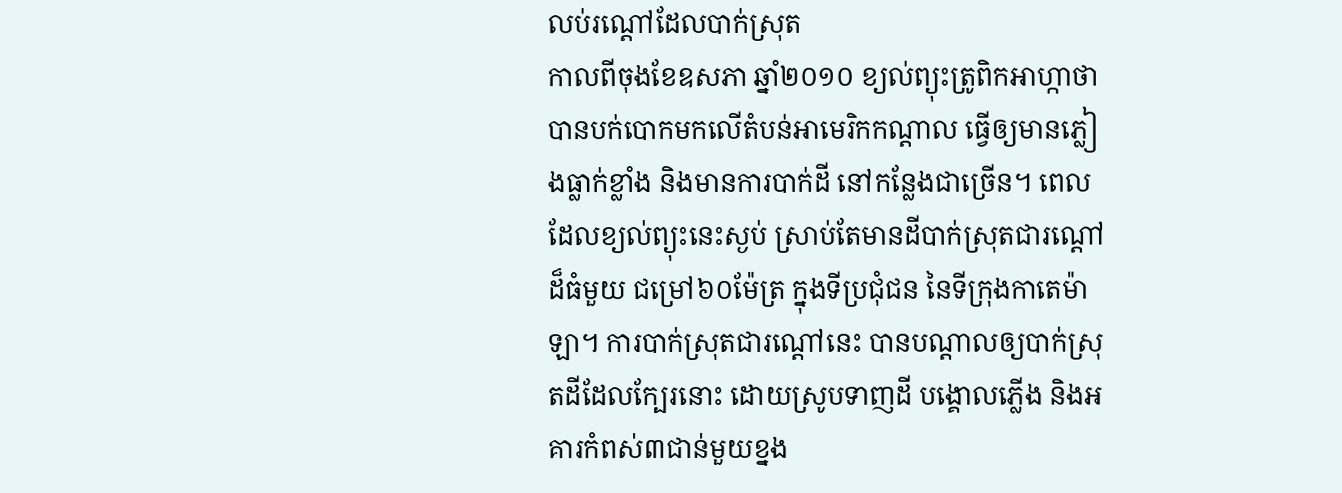លប់រណ្តៅដែលបាក់ស្រុត
កាលពីចុងខែឧសភា ឆ្នាំ២០១០ ខ្យល់ព្យុះត្រូពិកអាហ្កាថា បានបក់បោកមកលើតំបន់អាមេរិកកណ្តាល ធ្វើឲ្យមានភ្លៀងធ្លាក់ខ្លាំង និងមានការបាក់ដី នៅកន្លែងជាច្រើន។ ពេលដែលខ្យល់ព្យុះនេះស្ងប់ ស្រាប់តែមានដីបាក់ស្រុតជារណ្តៅដ៏ធំមួយ ជម្រៅ៦០ម៉ែត្រ ក្នុងទីប្រជុំជន នៃទីក្រុងកាតេម៉ាឡា។ ការបាក់ស្រុតជារណ្តៅនេះ បានបណ្តាលឲ្យបាក់ស្រុតដីដែលក្បែរនោះ ដោយស្រូបទាញដី បង្គោលភ្លើង និងអគារកំពស់៣ជាន់មួយខ្នង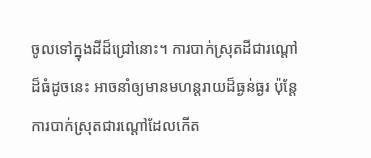ចូលទៅក្នុងដីដ៏ជ្រៅនោះ។ ការបាក់ស្រុតដីជារណ្តៅដ៏ធំដូចនេះ អាចនាំឲ្យមានមហន្តរាយដ៏ធ្ងន់ធ្ងរ ប៉ុន្តែ ការបាក់ស្រុតជារណ្តៅដែលកើត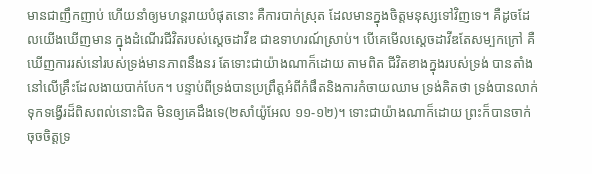មានជាញឹកញាប់ ហើយនាំឲ្យមហន្តរាយបំផុតនោះ គឺការបាក់ស្រុត ដែលមានក្នុងចិត្តមនុស្សទៅវិញទេ។ គឺដូចដែលយើងឃើញមាន ក្នុងដំណើរជីវិតរបស់ស្តេចដាវីឌ ជាឧទាហរណ៍ស្រាប់។ បើគេមើលស្តេចដាវីឌតែសម្បកក្រៅ គឺឃើញការរស់នៅរបស់ទ្រង់មានភាពនឹងនរ តែទោះជាយ៉ាងណាក៏ដោយ តាមពិត ជីវិតខាងក្នុងរបស់ទ្រង់ បានតាំងនៅលើគ្រឹះដែលងាយបាក់បែក។ បន្ទាប់ពីទ្រង់បានប្រព្រឹត្តអំពីកំផឹតនិងការកំចាយឈាម ទ្រង់គិតថា ទ្រង់បានលាក់ទុកទង្វើរដ៏ពិសពល់នោះជិត មិនឲ្យគេដឹងទេ(២សាំយ៉ូអែល ១១-១២)។ ទោះជាយ៉ាងណាក៏ដោយ ព្រះក៏បានចាក់ចុចចិត្តទ្រ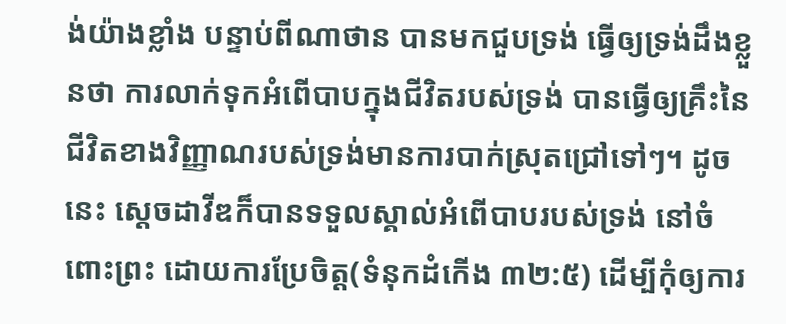ង់យ៉ាងខ្លាំង បន្ទាប់ពីណាថាន បានមកជួបទ្រង់ ធ្វើឲ្យទ្រង់ដឹងខ្លួនថា ការលាក់ទុកអំពើបាបក្នុងជីវិតរបស់ទ្រង់ បានធ្វើឲ្យគ្រឹះនៃជីវិតខាងវិញ្ញាណរបស់ទ្រង់មានការបាក់ស្រុតជ្រៅទៅៗ។ ដូចនេះ ស្តេចដាវីឌក៏បានទទួលស្គាល់អំពើបាបរបស់ទ្រង់ នៅចំពោះព្រះ ដោយការប្រែចិត្ត(ទំនុកដំកើង ៣២:៥) ដើម្បីកុំឲ្យការ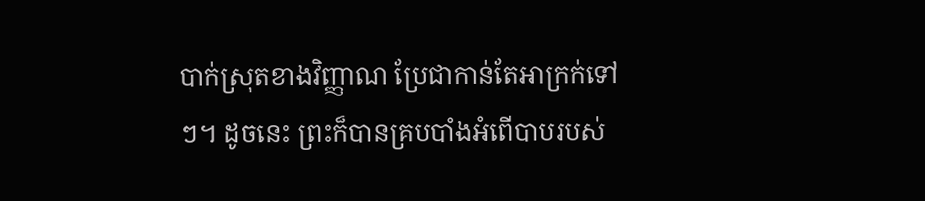បាក់ស្រុតខាងវិញ្ញាណ ប្រែជាកាន់តែអាក្រក់ទៅៗ។ ដូចនេះ ព្រះក៏បានគ្របបាំងអំពើបាបរបស់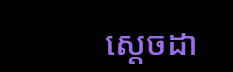ស្តេចដា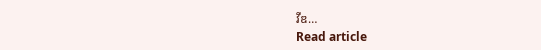វីឌ…
Read article